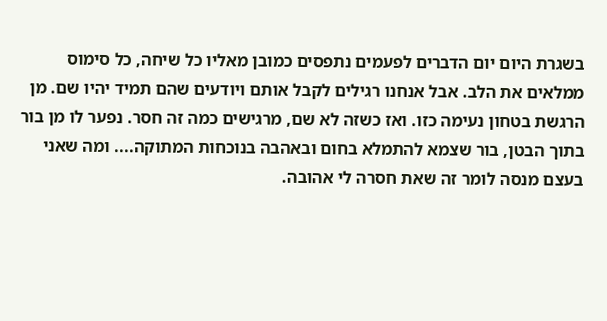בשגרת היום יום הדברים לפעמים נתפסים כמובן מאליו כל שיחה, כל סימוס ממלאים את הלב. אבל אנחנו רגילים לקבל אותם ויודעים שהם תמיד יהיו שם. מן הרגשת בטחון נעימה כזו. ואז כשזה לא שם, מרגישים כמה זה חסר. נפער לו מן בור בתוך הבטן, בור שצמא להתמלא בחום ובאהבה בנוכחות המתוקה.... ומה שאני בעצם מנסה לומר זה שאת חסרה לי אהובה.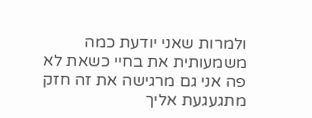ולמרות שאני יודעת כמה משמעותית את בחיי כשאת לא פה אני גם מרגישה את זה חזק מתגעגעת אליך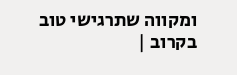ומקווה שתרגישי טוב בקרוב |